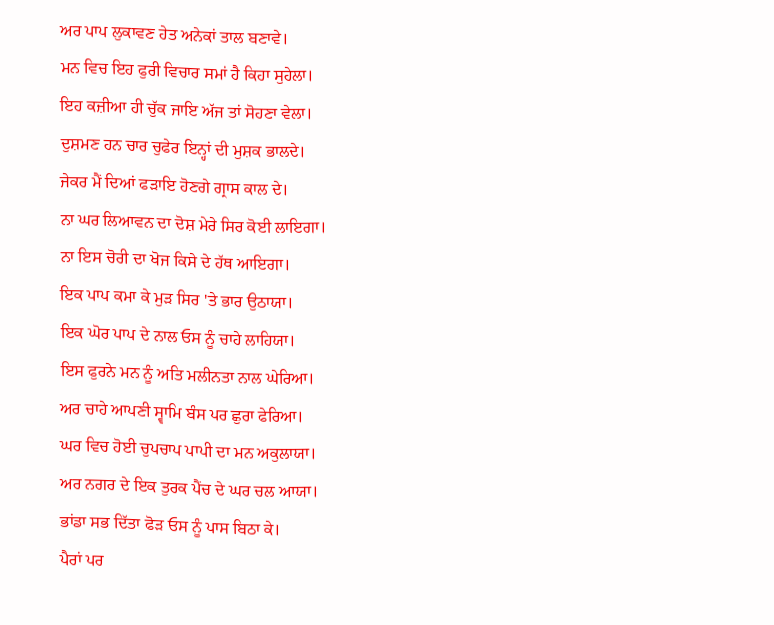ਅਰ ਪਾਪ ਲੁਕਾਵਣ ਹੇਤ ਅਨੇਕਾਂ ਤਾਲ ਬਣਾਵੇ।
ਮਨ ਵਿਚ ਇਹ ਫੁਰੀ ਵਿਚਾਰ ਸਮਾਂ ਹੈ ਕਿਹਾ ਸੁਹੇਲਾ।
ਇਹ ਕਜ਼ੀਆ ਹੀ ਚੁੱਕ ਜਾਇ ਅੱਜ ਤਾਂ ਸੋਹਣਾ ਵੇਲਾ।
ਦੁਸ਼ਮਣ ਹਨ ਚਾਰ ਚੁਫੇਰ ਇਨ੍ਹਾਂ ਦੀ ਮੁਸ਼ਕ ਭਾਲਦੇ।
ਜੇਕਰ ਮੈਂ ਦਿਆਂ ਫੜਾਇ ਹੋਣਗੇ ਗ੍ਰਾਸ ਕਾਲ ਦੇ।
ਨਾ ਘਰ ਲਿਆਵਨ ਦਾ ਦੋਸ਼ ਮੇਰੇ ਸਿਰ ਕੋਈ ਲਾਇਗਾ।
ਨਾ ਇਸ ਚੋਰੀ ਦਾ ਖੋਜ ਕਿਸੇ ਦੇ ਹੱਥ ਆਇਗਾ।
ਇਕ ਪਾਪ ਕਮਾ ਕੇ ਮੁੜ ਸਿਰ 'ਤੇ ਭਾਰ ਉਠਾਯਾ।
ਇਕ ਘੋਰ ਪਾਪ ਦੇ ਨਾਲ ਓਸ ਨੂੰ ਚਾਹੇ ਲਾਹਿਯਾ।
ਇਸ ਫੁਰਨੇ ਮਨ ਨੂੰ ਅਤਿ ਮਲੀਨਤਾ ਨਾਲ ਘੇਰਿਆ।
ਅਰ ਚਾਹੇ ਆਪਣੀ ਸ੍ਵਾਮਿ ਬੰਸ ਪਰ ਛੁਰਾ ਫੇਰਿਆ।
ਘਰ ਵਿਚ ਹੋਈ ਚੁਪਚਾਪ ਪਾਪੀ ਦਾ ਮਨ ਅਕੁਲਾਯਾ।
ਅਰ ਨਗਰ ਦੇ ਇਕ ਤੁਰਕ ਪੈਂਚ ਦੇ ਘਰ ਚਲ ਆਯਾ।
ਭਾਂਡਾ ਸਭ ਦਿੱਤਾ ਫੋੜ ਓਸ ਨੂੰ ਪਾਸ ਬਿਠਾ ਕੇ।
ਪੈਰਾਂ ਪਰ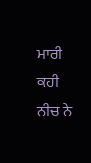ਮਾਰੀ ਕਹੀ ਨੀਚ ਨੇ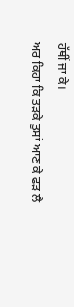ਹੱਥੀਂ ਜਾ ਕੇ।
ਅਰ ਕਿਹਾ ਕਿ ਤੜਕੇ ਤੁਸਾਂ ਆਣ ਕੇ ਫੜ ਲੈ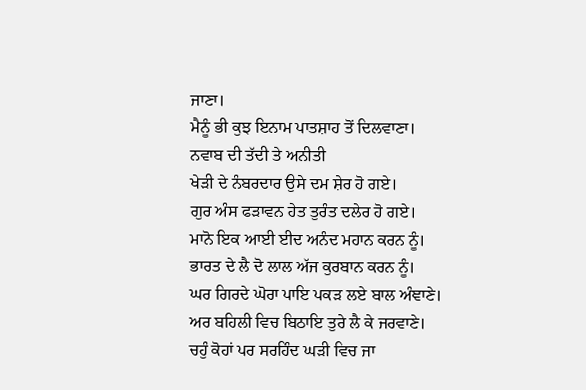ਜਾਣਾ।
ਮੈਨੂੰ ਭੀ ਕੁਝ ਇਨਾਮ ਪਾਤਸ਼ਾਹ ਤੋਂ ਦਿਲਵਾਣਾ।
ਨਵਾਬ ਦੀ ਤੱਦੀ ਤੇ ਅਨੀਤੀ
ਖੇੜੀ ਦੇ ਨੰਬਰਦਾਰ ਉਸੇ ਦਮ ਸ਼ੇਰ ਹੋ ਗਏ।
ਗੁਰ ਅੰਸ ਫੜਾਵਨ ਹੇਤ ਤੁਰੰਤ ਦਲੇਰ ਹੋ ਗਏ।
ਮਾਨੋ ਇਕ ਆਈ ਈਦ ਅਨੰਦ ਮਹਾਨ ਕਰਨ ਨੂੰ।
ਭਾਰਤ ਦੇ ਲੈ ਦੋ ਲਾਲ ਅੱਜ ਕੁਰਬਾਨ ਕਰਨ ਨੂੰ।
ਘਰ ਗਿਰਦੇ ਘੋਰਾ ਪਾਇ ਪਕੜ ਲਏ ਬਾਲ ਅੰਞਾਣੇ।
ਅਰ ਬਹਿਲੀ ਵਿਚ ਬਿਠਾਇ ਤੁਰੇ ਲੈ ਕੇ ਜਰਵਾਣੇ।
ਚਹੁੰ ਕੋਹਾਂ ਪਰ ਸਰਹਿੰਦ ਘੜੀ ਵਿਚ ਜਾ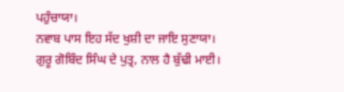ਪਹੁੰਚਾਯਾ।
ਨਵਾਬ ਪਾਸ ਇਹ ਸੱਦ ਖੁਸ਼ੀ ਦਾ ਜਾਇ ਸੁਣਾਯਾ।
ਗੁਰੂ ਗੋਬਿੰਦ ਸਿੰਘ ਦੇ ਪੁਤ੍ਰ, ਨਾਲ ਹੈ ਬੁੱਢੀ ਮਾਈ।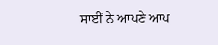ਸਾਈਂ ਨੇ ਆਪਣੇ ਆਪ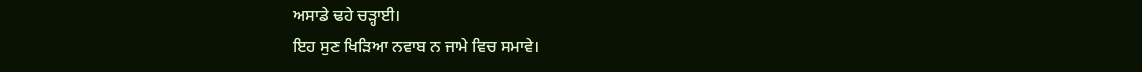ਅਸਾਡੇ ਢਹੇ ਚੜ੍ਹਾਈ।
ਇਹ ਸੁਣ ਖਿੜਿਆ ਨਵਾਬ ਨ ਜਾਮੇ ਵਿਚ ਸਮਾਵੇ।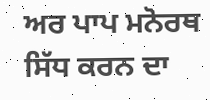ਅਰ ਪਾਪ ਮਨੋਰਥ ਸਿੱਧ ਕਰਨ ਦਾ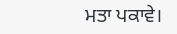ਮਤਾ ਪਕਾਵੇ।